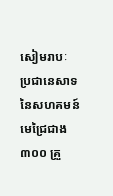សៀមរាបៈ ប្រជានេសាទនៃសហគមន៍មេជ្រៃជាង ៣០០ គ្រួ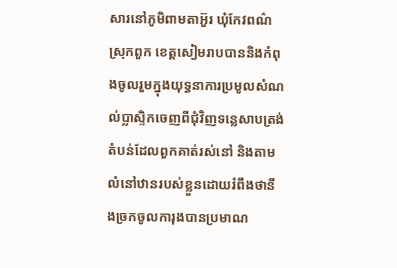សារនៅភូមិពាមតាអ៊ួរ ឃុំកែវពណ៌ ស្រុកពួក ខេត្តសៀមរាបបាននិងកំពុងចូលរួមក្នុងយុទ្ធនាការប្រមូលសំណល់ប្លាស្ទិកចេញពីជុំវិញទន្លេសាបត្រង់តំបន់ដែលពួកគាត់រស់នៅ និងតាមលំនៅឋានរបស់ខ្លួនដោយរំពឹងថានឹងច្រកចូលការុងបានប្រមាណ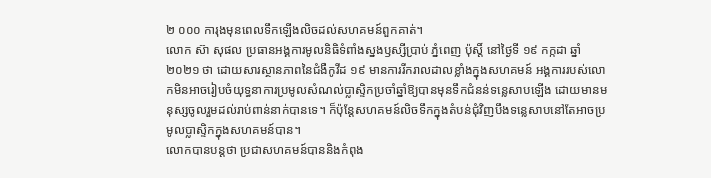២ ០០០ ការុងមុនពេលទឹកឡើងលិចដល់សហគមន៍ពួកគាត់។
លោក ស៊ា សុផល ប្រធានអង្គការមូលនិធិទំពាំងស្នងឫស្សីប្រាប់ ភ្នំពេញ ប៉ុស្តិ៍ នៅថ្ងៃទី ១៩ កក្កដា ឆ្នាំ ២០២១ ថា ដោយសារស្ថានភាពនៃជំងឺកូវីដ ១៩ មានការរីករាលដាលខ្លាំងក្នុងសហគមន៍ អង្គការរបស់លោកមិនអាចរៀបចំយុទ្ធនាការប្រមូលសំណល់ប្លាស្ទិកប្រចាំឆ្នាំឱ្យបានមុនទឹកជំនន់ទន្លេសាបឡើង ដោយមានមនុស្សចូលរួមដល់រាប់ពាន់នាក់បានទេ។ ក៏ប៉ុន្តែសហគមន៍លិចទឹកក្នុងតំបន់ជុំវិញបឹងទន្លេសាបនៅតែអាចប្រមូលប្លាស្ទិកក្នុងសហគមន៍បាន។
លោកបានបន្តថា ប្រជាសហគមន៍បាននិងកំពុង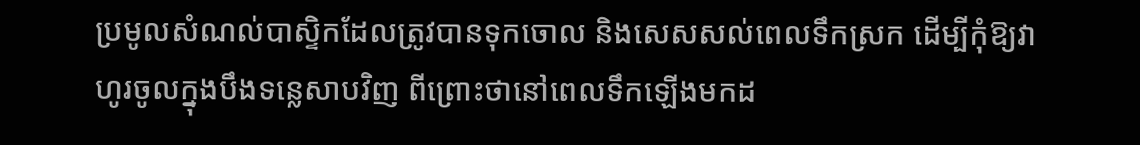ប្រមូលសំណល់បាស្ទិកដែលត្រូវបានទុកចោល និងសេសសល់ពេលទឹកស្រក ដើម្បីកុំឱ្យវាហូរចូលក្នុងបឹងទន្លេសាបវិញ ពីព្រោះថានៅពេលទឹកឡើងមកដ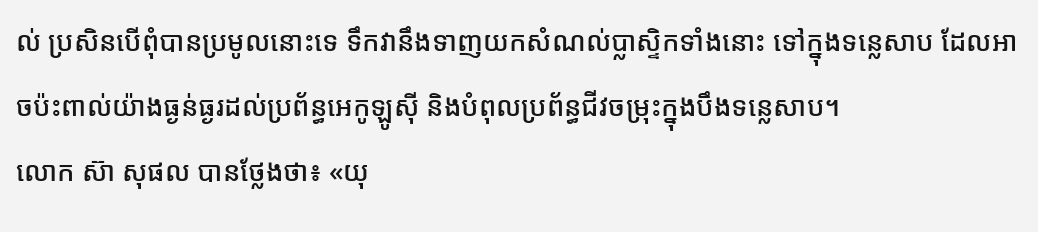ល់ ប្រសិនបើពុំបានប្រមូលនោះទេ ទឹកវានឹងទាញយកសំណល់ប្លាស្ទិកទាំងនោះ ទៅក្នុងទន្លេសាប ដែលអាចប៉ះពាល់យ៉ាងធ្ងន់ធ្ងរដល់ប្រព័ន្ធអេកូឡូស៊ី និងបំពុលប្រព័ន្ធជីវចម្រុះក្នុងបឹងទន្លេសាប។
លោក ស៊ា សុផល បានថ្លែងថា៖ «យុ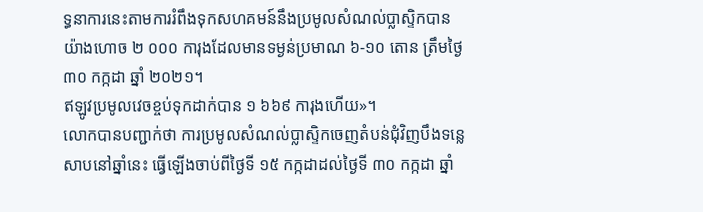ទ្ធនាការនេះតាមការរំពឹងទុកសហគមន៍នឹងប្រមូលសំណល់ប្លាស្ទិកបានយ៉ាងហោច ២ ០០០ ការុងដែលមានទម្ងន់ប្រមាណ ៦-១០ តោន ត្រឹមថ្ងៃ ៣០ កក្កដា ឆ្នាំ ២០២១។
ឥឡូវប្រមូលវេចខ្ចប់ទុកដាក់បាន ១ ៦៦៩ ការុងហើយ»។
លោកបានបញ្ជាក់ថា ការប្រមូលសំណល់ប្លាស្ទិកចេញតំបន់ជុំវិញបឹងទន្លេសាបនៅឆ្នាំនេះ ធ្វើឡើងចាប់ពីថ្ងៃទី ១៥ កក្កដាដល់ថ្ងៃទី ៣០ កក្កដា ឆ្នាំ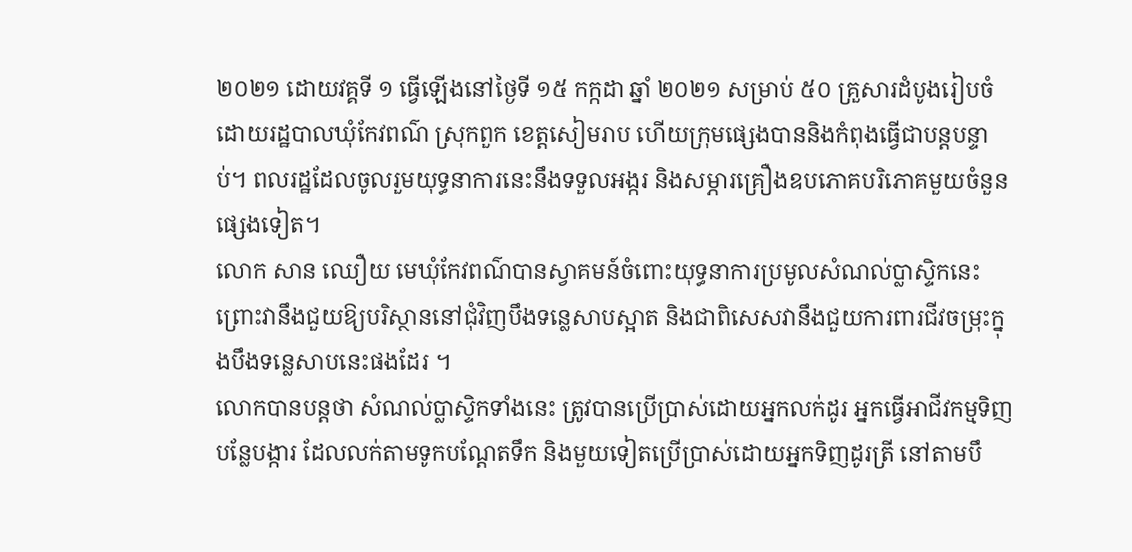២០២១ ដោយវគ្គទី ១ ធ្វើឡើងនៅថ្ងៃទី ១៥ កក្កដា ឆ្នាំ ២០២១ សម្រាប់ ៥០ គ្រួសារដំបូងរៀបចំដោយរដ្ឋបាលឃុំកែវពណ៌ ស្រុកពួក ខេត្តសៀមរាប ហើយក្រុមផ្សេងបាននិងកំពុងធ្វើជាបន្ដបន្ទាប់។ ពលរដ្ឋដែលចូលរួមយុទ្ធនាការនេះនឹងទទួលអង្ករ និងសម្ភារគ្រឿងឧបភោគបរិភោគមួយចំនួនផ្សេងទៀត។
លោក សាន ឈឿយ មេឃុំកែវពណ៌បានស្វាគមន៍ចំពោះយុទ្ធនាការប្រមូលសំណល់ប្លាស្ទិកនេះ ព្រោះវានឹងជួយឱ្យបរិស្ថាននៅជុំវិញបឹងទន្លេសាបស្អាត និងជាពិសេសវានឹងជួយការពារជីវចម្រុះក្នុងបឹងទន្លេសាបនេះផងដែរ ។
លោកបានបន្តថា សំណល់ប្លាស្ទិកទាំងនេះ ត្រូវបានប្រើប្រាស់ដោយអ្នកលក់ដូរ អ្នកធ្វើអាជីវកម្មទិញបន្លែបង្ការ ដែលលក់តាមទូកបណ្តែតទឹក និងមួយទៀតប្រើប្រាស់ដោយអ្នកទិញដូរត្រី នៅតាមបឹ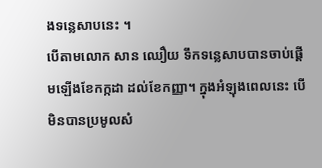ងទន្លេសាបនេះ ។
បើតាមលោក សាន ឈឿយ ទឹកទន្លេសាបបានចាប់ផ្តើមឡើងខែកក្កដា ដល់ខែកញ្ញា។ ក្នុងអំឡុងពេលនេះ បើមិនបានប្រមូលសំ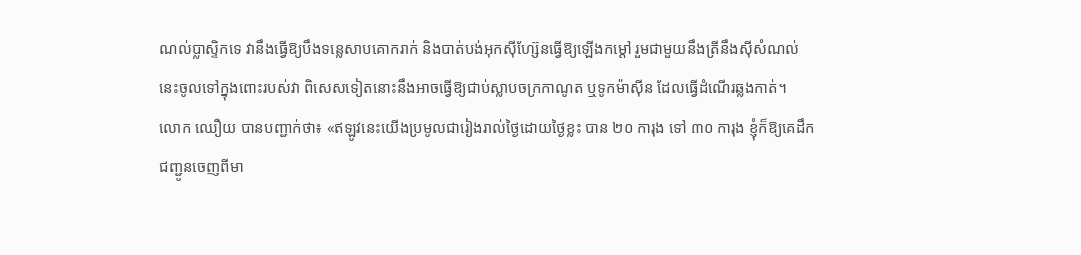ណល់ប្លាស្ទិកទេ វានឹងធ្វើឱ្យបឹងទន្លេសាបគោករាក់ និងបាត់បង់អុកស៊ីហ្ស៊ែនធ្វើឱ្យឡើងកម្ដៅ រួមជាមួយនឹងត្រីនឹងស៊ីសំណល់នេះចូលទៅក្នុងពោះរបស់វា ពិសេសទៀតនោះនឹងអាចធ្វើឱ្យជាប់ស្លាបចក្រកាណូត ឬទូកម៉ាស៊ីន ដែលធ្វើដំណើរឆ្លងកាត់។
លោក ឈឿយ បានបញ្ជាក់ថា៖ «ឥឡូវនេះយើងប្រមូលជារៀងរាល់ថ្ងៃដោយថ្ងៃខ្លះ បាន ២០ ការុង ទៅ ៣០ ការុង ខ្ញុំក៏ឱ្យគេដឹកជញ្ជូនចេញពីមា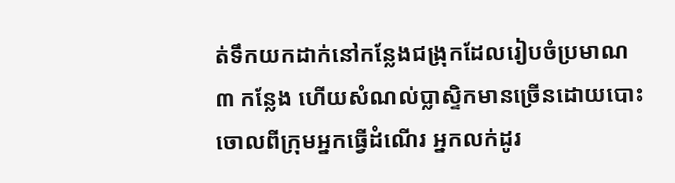ត់ទឹកយកដាក់នៅកន្លែងជង្រុកដែលរៀបចំប្រមាណ ៣ កន្លែង ហើយសំណល់ប្លាស្ទិកមានច្រើនដោយបោះចោលពីក្រុមអ្នកធ្វើដំណើរ អ្នកលក់ដូរ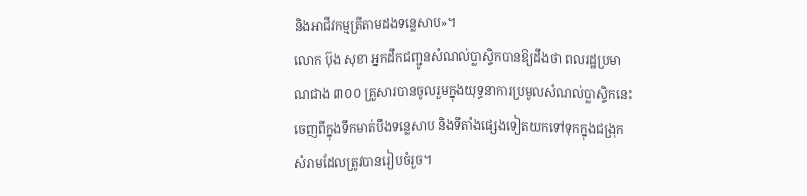និងអាជីវកម្មត្រីតាមដងទន្លេសាប»។
លោក ប៊ុង សុខា អ្នកដឹកជញ្ជូនសំណល់ប្លាស្ទិកបានឱ្យដឹងថា ពលរដ្ឋប្រមាណជាង ៣០០ គ្រួសារបានចូលរួមក្នុងយុទ្ធនាការប្រមូលសំណល់ប្លាស្ទិកនេះចេញពីក្នុងទឹកមាត់បឹងទន្លេសាប និងទីតាំងផ្សេងទៀតយកទៅទុកក្នុងជង្រុកសំរាមដែលត្រូវបានរៀបចំរួច។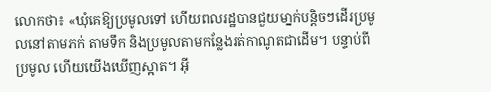លោកថា៖ «ឃុំគេឱ្យប្រមូលទៅ ហើយពលរដ្ឋបានជួយមា្នក់បន្ដិចៗដើរប្រមូលនៅតាមភក់ តាមទឹក និងប្រមូលតាមកន្លែងរត់កាណូតជាដើម។ បន្ទាប់ពីប្រមូល ហើយយើងឃើញស្អាត។ អ៊ី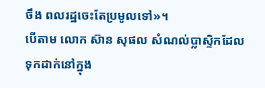ចឹង ពលរដ្ឋចេះតែប្រមូលទៅ»។
បើតាម លោក ស៊ាន សុផល សំណល់ប្លាស្ទិកដែលទុកដាក់នៅក្នុង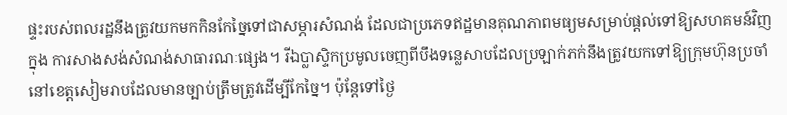ផ្ទះរបស់ពលរដ្ឋនឹងត្រូវយកមកកិនកែច្នៃទៅជាសម្ភារសំណង់ ដែលជាប្រភេទឥដ្ឋមានគុណភាពមធ្យមសម្រាប់ផ្តល់ទៅឱ្យសហគមន៍វិញក្នុង ការសាងសង់សំណង់សាធារណៈផ្សេង។ រីឯប្លាស្ទិកប្រមូលចេញពីបឹងទន្លេសាបដែលប្រឡាក់ភក់នឹងត្រូវយកទៅឱ្យក្រុមហ៊ុនប្រចាំនៅខេត្តសៀមរាបដែលមានច្បាប់ត្រឹមត្រូវដើម្បីកែច្នៃ។ ប៉ុន្តែទៅថ្ងៃ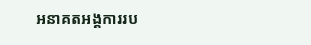អនាគតអង្គការរប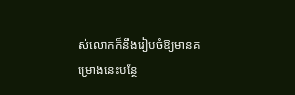ស់លោកក៏នឹងរៀបចំឱ្យមានគម្រោងនេះបន្ថែ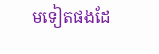មទៀតផងដែ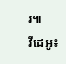រ៕
វីដេអូ៖